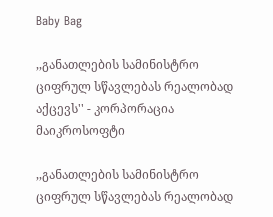Baby Bag

,,განათლების სამინისტრო ციფრულ სწავლებას რეალობად აქცევს'' - კორპორაცია მაიკროსოფტი

,,განათლების სამინისტრო ციფრულ სწავლებას რეალობად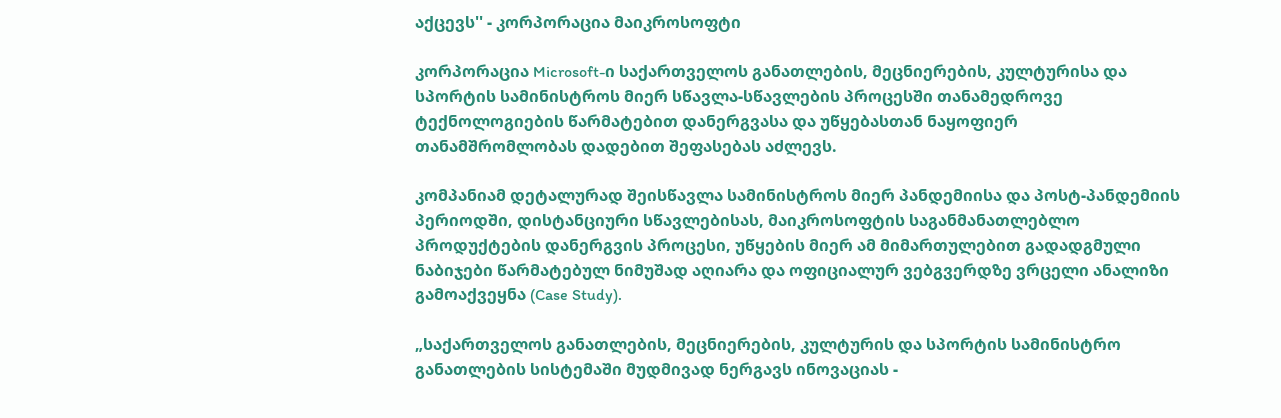აქცევს'' - კორპორაცია მაიკროსოფტი

კორპორაცია Microsoft-ი საქართველოს განათლების, მეცნიერების, კულტურისა და სპორტის სამინისტროს მიერ სწავლა-სწავლების პროცესში თანამედროვე ტექნოლოგიების წარმატებით დანერგვასა და უწყებასთან ნაყოფიერ თანამშრომლობას დადებით შეფასებას აძლევს.

კომპანიამ დეტალურად შეისწავლა სამინისტროს მიერ პანდემიისა და პოსტ-პანდემიის პერიოდში, დისტანციური სწავლებისას, მაიკროსოფტის საგანმანათლებლო პროდუქტების დანერგვის პროცესი, უწყების მიერ ამ მიმართულებით გადადგმული ნაბიჯები წარმატებულ ნიმუშად აღიარა და ოფიციალურ ვებგვერდზე ვრცელი ანალიზი გამოაქვეყნა (Case Study).

„საქართველოს განათლების, მეცნიერების, კულტურის და სპორტის სამინისტრო განათლების სისტემაში მუდმივად ნერგავს ინოვაციას -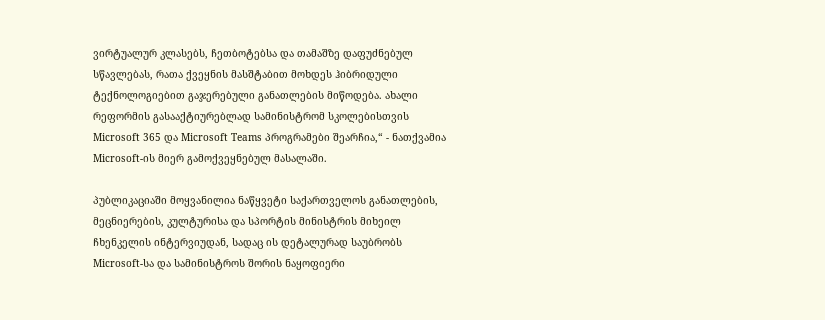ვირტუალურ კლასებს, ჩეთბოტებსა და თამაშზე დაფუძნებულ სწავლებას, რათა ქვეყნის მასშტაბით მოხდეს ჰიბრიდული ტექნოლოგიებით გაჯერებული განათლების მიწოდება. ახალი რეფორმის გასააქტიურებლად სამინისტრომ სკოლებისთვის Microsoft 365 და Microsoft Teams პროგრამები შეარჩია,“ - ნათქვამია Microsoft-ის მიერ გამოქვეყნებულ მასალაში.

პუბლიკაციაში მოყვანილია ნაწყვეტი საქართველოს განათლების, მეცნიერების, კულტურისა და სპორტის მინისტრის მიხეილ ჩხენკელის ინტერვიუდან, სადაც ის დეტალურად საუბრობს Microsoft-სა და სამინისტროს შორის ნაყოფიერი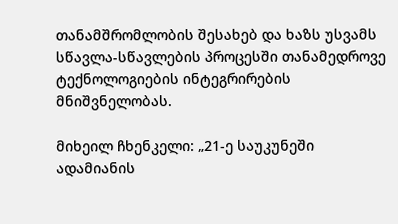თანამშრომლობის შესახებ და ხაზს უსვამს სწავლა-სწავლების პროცესში თანამედროვე ტექნოლოგიების ინტეგრირების მნიშვნელობას.

მიხეილ ჩხენკელი: „21-ე საუკუნეში ადამიანის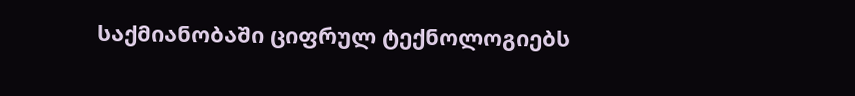საქმიანობაში ციფრულ ტექნოლოგიებს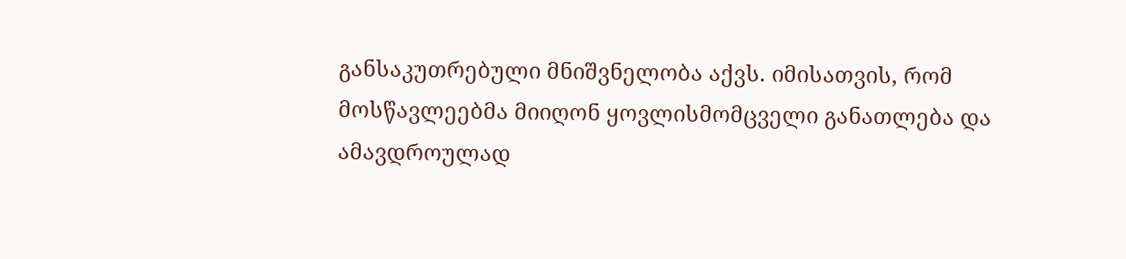განსაკუთრებული მნიშვნელობა აქვს. იმისათვის, რომ მოსწავლეებმა მიიღონ ყოვლისმომცველი განათლება და ამავდროულად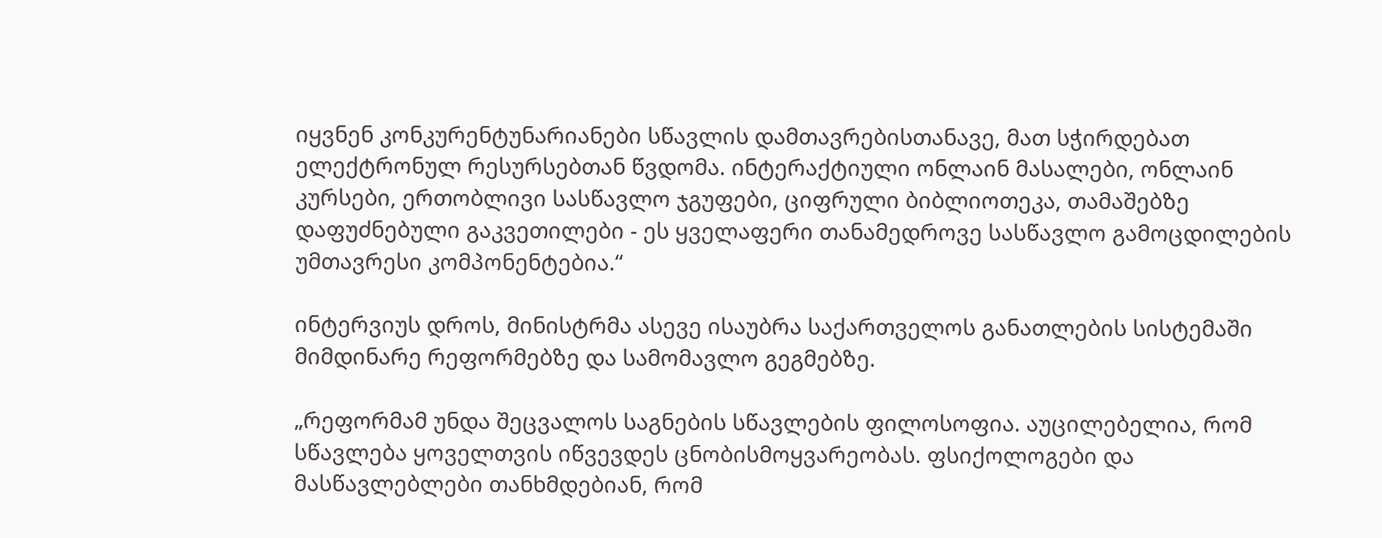იყვნენ კონკურენტუნარიანები სწავლის დამთავრებისთანავე, მათ სჭირდებათ ელექტრონულ რესურსებთან წვდომა. ინტერაქტიული ონლაინ მასალები, ონლაინ კურსები, ერთობლივი სასწავლო ჯგუფები, ციფრული ბიბლიოთეკა, თამაშებზე დაფუძნებული გაკვეთილები - ეს ყველაფერი თანამედროვე სასწავლო გამოცდილების უმთავრესი კომპონენტებია.“

ინტერვიუს დროს, მინისტრმა ასევე ისაუბრა საქართველოს განათლების სისტემაში მიმდინარე რეფორმებზე და სამომავლო გეგმებზე.

„რეფორმამ უნდა შეცვალოს საგნების სწავლების ფილოსოფია. აუცილებელია, რომ სწავლება ყოველთვის იწვევდეს ცნობისმოყვარეობას. ფსიქოლოგები და მასწავლებლები თანხმდებიან, რომ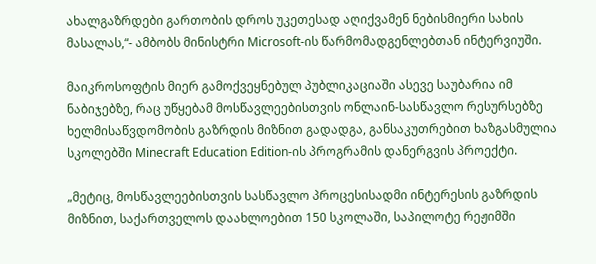ახალგაზრდები გართობის დროს უკეთესად აღიქვამენ ნებისმიერი სახის მასალას,“- ამბობს მინისტრი Microsoft-ის წარმომადგენლებთან ინტერვიუში.

მაიკროსოფტის მიერ გამოქვეყნებულ პუბლიკაციაში ასევე საუბარია იმ ნაბიჯებზე, რაც უწყებამ მოსწავლეებისთვის ონლაინ-სასწავლო რესურსებზე ხელმისაწვდომობის გაზრდის მიზნით გადადგა, განსაკუთრებით ხაზგასმულია სკოლებში Minecraft Education Edition-ის პროგრამის დანერგვის პროექტი.

„მეტიც, მოსწავლეებისთვის სასწავლო პროცესისადმი ინტერესის გაზრდის მიზნით, საქართველოს დაახლოებით 150 სკოლაში, საპილოტე რეჟიმში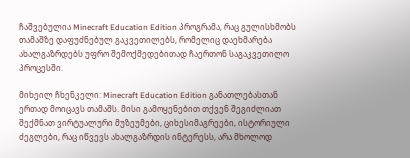ჩაშვებულია Minecraft Education Edition პროგრამა, რაც გულისხმობს თამაშზე დაფუძნებულ გაკვეთილებს, რომელიც დაეხმარება ახალგაზრდებს უფრო შემოქმედებითად ჩაერთონ საგაკვეთილო პროცესში.

მიხეილ ჩხენკელი: Minecraft Education Edition განათლებასთან ერთად მოიცავს თამაშს. მისი გამოყენებით თქვენ შეგიძლიათ შექმნათ ვირტუალური მუზეუმები, ციხესიმაგრეები, ისტორიული ძეგლები, რაც იწვევს ახალგაზრდის ინტერესს, არა მხოლოდ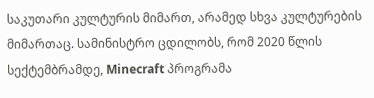საკუთარი კულტურის მიმართ, არამედ სხვა კულტურების მიმართაც. სამინისტრო ცდილობს, რომ 2020 წლის სექტემბრამდე, Minecraft პროგრამა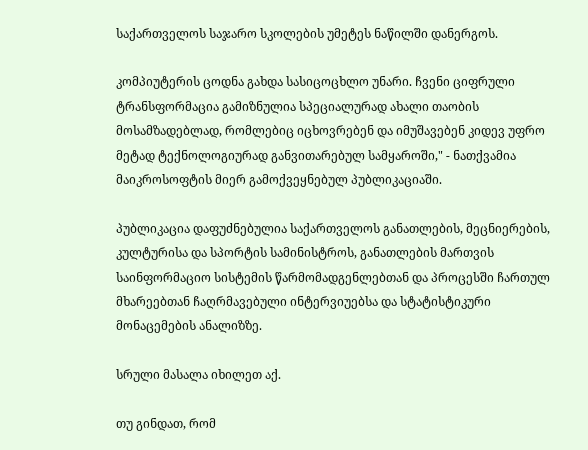საქართველოს საჯარო სკოლების უმეტეს ნაწილში დანერგოს.

კომპიუტერის ცოდნა გახდა სასიცოცხლო უნარი. ჩვენი ციფრული ტრანსფორმაცია გამიზნულია სპეციალურად ახალი თაობის მოსამზადებლად, რომლებიც იცხოვრებენ და იმუშავებენ კიდევ უფრო მეტად ტექნოლოგიურად განვითარებულ სამყაროში," - ნათქვამია მაიკროსოფტის მიერ გამოქვეყნებულ პუბლიკაციაში.

პუბლიკაცია დაფუძნებულია საქართველოს განათლების, მეცნიერების, კულტურისა და სპორტის სამინისტროს, განათლების მართვის საინფორმაციო სისტემის წარმომადგენლებთან და პროცესში ჩართულ მხარეებთან ჩაღრმავებული ინტერვიუებსა და სტატისტიკური მონაცემების ანალიზზე.

სრული მასალა იხილეთ აქ.

თუ გინდათ, რომ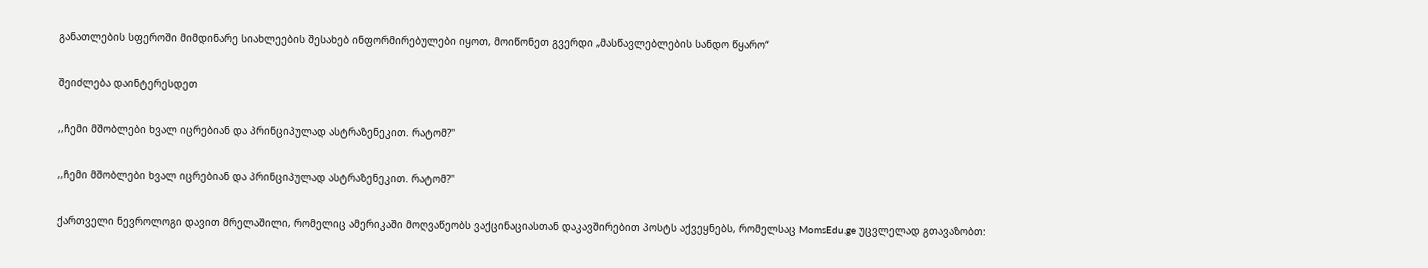განათლების სფეროში მიმდინარე სიახლეების შესახებ ინფორმირებულები იყოთ, მოიწონეთ გვერდი „მასწავლებლების სანდო წყარო“

შეიძლება დაინტერესდეთ

,,ჩემი მშობლები ხვალ იცრებიან და პრინციპულად ასტრაზენეკით. რატომ?''

,,ჩემი მშობლები ხვალ იცრებიან და პრინციპულად ასტრაზენეკით. რატომ?''

ქართველი ნევროლოგი დავით მრელაშილი, რომელიც ამერიკაში მოღვაწეობს ვაქცინაციასთან დაკავშირებით პოსტს აქვეყნებს, რომელსაც MomsEdu.ge უცვლელად გთავაზობთ: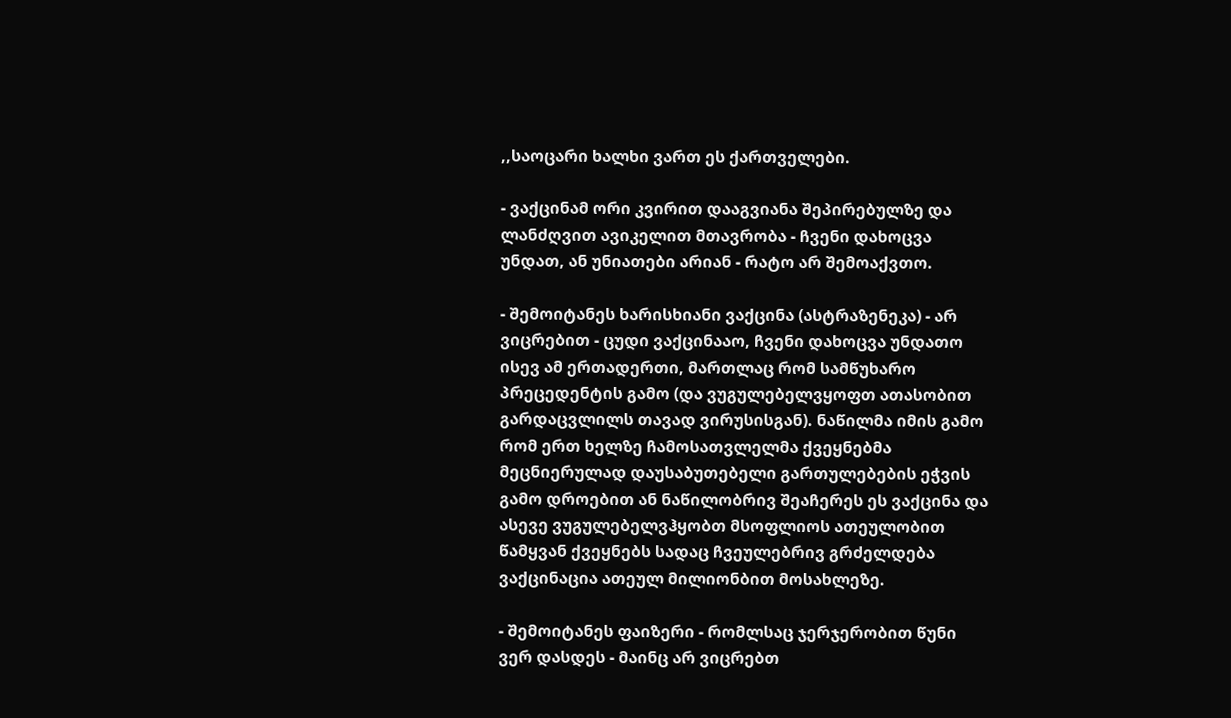,,საოცარი ხალხი ვართ ეს ქართველები.

- ვაქცინამ ორი კვირით დააგვიანა შეპირებულზე და ლანძღვით ავიკელით მთავრობა - ჩვენი დახოცვა უნდათ, ან უნიათები არიან - რატო არ შემოაქვთო.

- შემოიტანეს ხარისხიანი ვაქცინა (ასტრაზენეკა) - არ ვიცრებით - ცუდი ვაქცინააო, ჩვენი დახოცვა უნდათო ისევ ამ ერთადერთი, მართლაც რომ სამწუხარო პრეცედენტის გამო (და ვუგულებელვყოფთ ათასობით გარდაცვლილს თავად ვირუსისგან). ნაწილმა იმის გამო რომ ერთ ხელზე ჩამოსათვლელმა ქვეყნებმა მეცნიერულად დაუსაბუთებელი გართულებების ეჭვის გამო დროებით ან ნაწილობრივ შეაჩერეს ეს ვაქცინა და ასევე ვუგულებელვჰყობთ მსოფლიოს ათეულობით წამყვან ქვეყნებს სადაც ჩვეულებრივ გრძელდება ვაქცინაცია ათეულ მილიონბით მოსახლეზე.

- შემოიტანეს ფაიზერი - რომლსაც ჯერჯერობით წუნი ვერ დასდეს - მაინც არ ვიცრებთ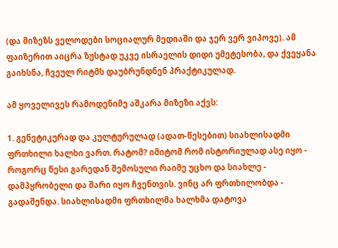(და მიზეზს ველოდები სოციალურ მედიაში და ჯერ ვერ ვიპოვე). ამ ფაიზერით აიცრა ზუსტად უკვე ისრაელის დიდი უმეტესობა, და ქვეყანა გაიხსნა, ჩვეულ რიტმს დაუბრუნდნენ პრაქტიკულად.

ამ ყოველივეს რამოდენიმე აშკარა მიზეზი აქვს:

1. გენეტიკურად და კულტურულად (ადათ-წესებით) სიახლისადმი ფრთხილი ხალხი ვართ. რატომ? იმიტომ რომ ისტორიულად ასე იყო - როგორც წესი გარედან შემოსული რაიმე უცხო და სიახლე - დამპყრობელი და შარი იყო ჩვენთვის. ვინც არ ფრთხილობდა - გადაშენდა. სიახლისადმი ფრთხილმა ხალხმა დატოვა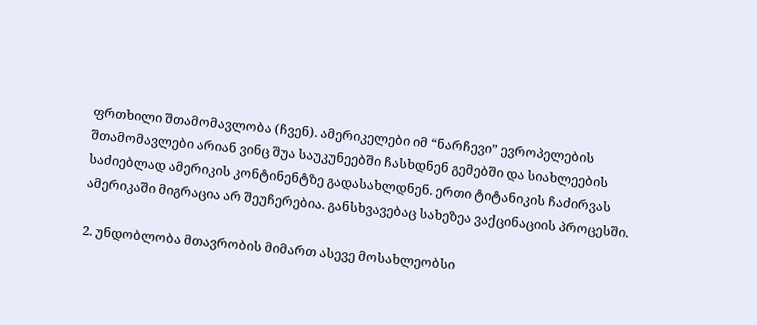ფრთხილი შთამომავლობა (ჩვენ). ამერიკელები იმ “ნარჩევი” ევროპელების შთამომავლები არიან ვინც შუა საუკუნეებში ჩასხდნენ გემებში და სიახლეების საძიებლად ამერიკის კონტინენტზე გადასახლდნენ. ერთი ტიტანიკის ჩაძირვას ამერიკაში მიგრაცია არ შეუჩერებია. განსხვავებაც სახეზეა ვაქცინაციის პროცესში.

2. უნდობლობა მთავრობის მიმართ ასევე მოსახლეობსი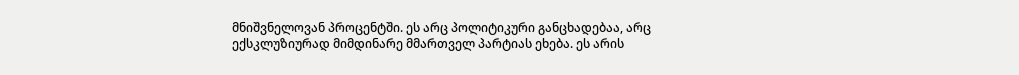მნიშვნელოვან პროცენტში. ეს არც პოლიტიკური განცხადებაა, არც ექსკლუზიურად მიმდინარე მმართველ პარტიას ეხება. ეს არის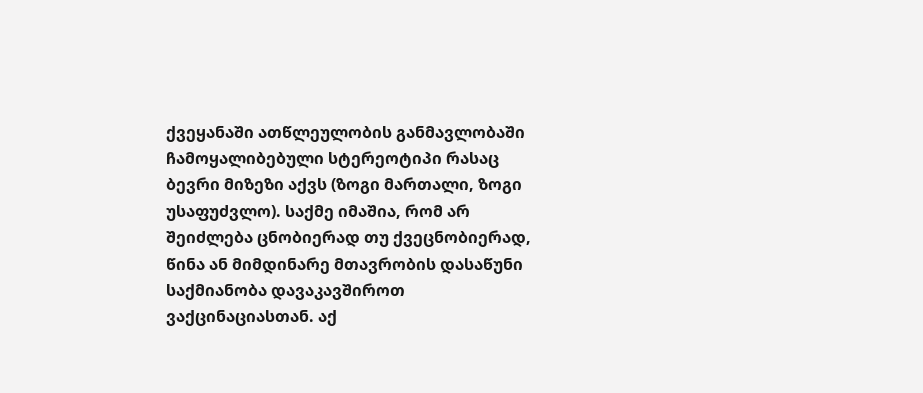ქვეყანაში ათწლეულობის განმავლობაში ჩამოყალიბებული სტერეოტიპი რასაც ბევრი მიზეზი აქვს (ზოგი მართალი, ზოგი უსაფუძვლო). საქმე იმაშია, რომ არ შეიძლება ცნობიერად თუ ქვეცნობიერად, წინა ან მიმდინარე მთავრობის დასაწუნი საქმიანობა დავაკავშიროთ ვაქცინაციასთან. აქ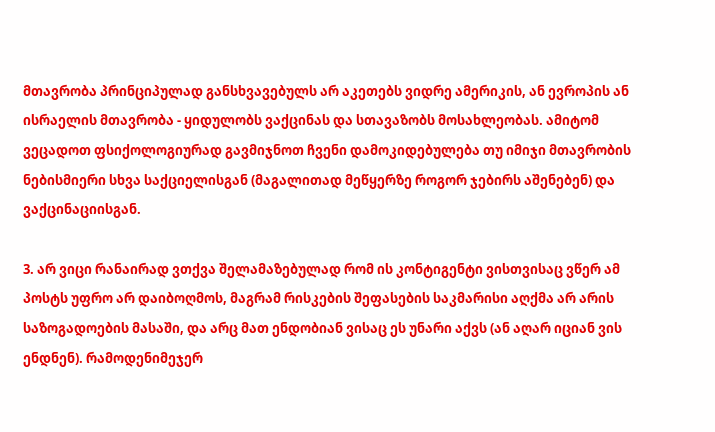მთავრობა პრინციპულად განსხვავებულს არ აკეთებს ვიდრე ამერიკის, ან ევროპის ან ისრაელის მთავრობა - ყიდულობს ვაქცინას და სთავაზობს მოსახლეობას. ამიტომ ვეცადოთ ფსიქოლოგიურად გავმიჯნოთ ჩვენი დამოკიდებულება თუ იმიჯი მთავრობის ნებისმიერი სხვა საქციელისგან (მაგალითად მეწყერზე როგორ ჯებირს აშენებენ) და ვაქცინაციისგან.

3. არ ვიცი რანაირად ვთქვა შელამაზებულად რომ ის კონტიგენტი ვისთვისაც ვწერ ამ პოსტს უფრო არ დაიბოღმოს, მაგრამ რისკების შეფასების საკმარისი აღქმა არ არის საზოგადოების მასაში, და არც მათ ენდობიან ვისაც ეს უნარი აქვს (ან აღარ იციან ვის ენდნენ). რამოდენიმეჯერ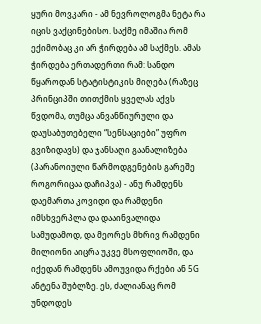ყური მოვკარი - ამ ნევროლოგმა ნეტა რა იცის ვაქცინებისო. საქმე იმაშია რომ ექიმობაც კი არ ჭირდება ამ საქმეს. ამას ჭირდება ერთადერთი რამ: სანდო წყაროდან სტატისტიკის მიღება (რაზეც პრინციპში თითქმის ყველას აქვს წვდომა, თუმცა ანვანწიურული და დაუსაბუთებელი “სენსაციები” უფრო გვიზიდავს) და ჯანსაღი გაანალიზება (პარანოიული წარმოდგენების გარეშე როგორიცაა დაჩიპვა) - ანუ რამდენს დაემართა კოვიდი და რამდენი იმსხვერპლა და დააინვალიდა სამუდამოდ, და მეორეს მხრივ რამდენი მილიონი აიცრა უკვე მსოფლიოში, და იქედან რამდენს ამოუვიდა რქები ან 5G ანტენა შუბლზე. ეს, ძალიანაც რომ უნდოდეს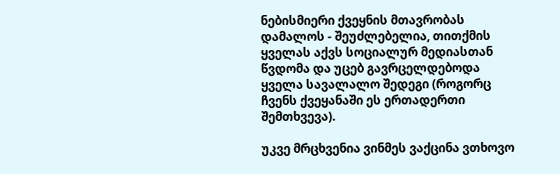ნებისმიერი ქვეყნის მთავრობას დამალოს - შეუძლებელია, თითქმის ყველას აქვს სოციალურ მედიასთან წვდომა და უცებ გავრცელდებოდა ყველა სავალალო შედეგი (როგორც ჩვენს ქვეყანაში ეს ერთადერთი შემთხვევა).

უკვე მრცხვენია ვინმეს ვაქცინა ვთხოვო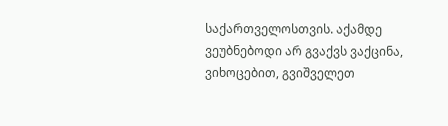საქართველოსთვის. აქამდე ვეუბნებოდი არ გვაქვს ვაქცინა, ვიხოცებით, გვიშველეთ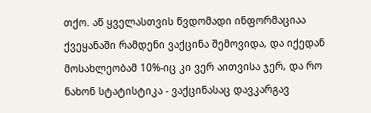თქო. აწ ყველასთვის წვდომადი ინფორმაციაა ქვეყანაში რამდენი ვაქცინა შემოვიდა, და იქედან მოსახლეობამ 10%-იც კი ვერ აითვისა ჯერ, და რო ნახონ სტატისტიკა - ვაქცინასაც დავკარგავ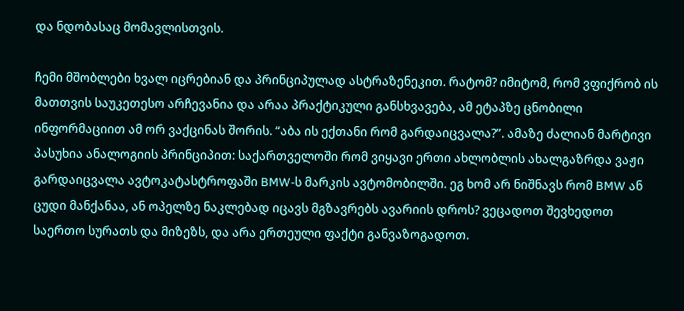და ნდობასაც მომავლისთვის.

ჩემი მშობლები ხვალ იცრებიან და პრინციპულად ასტრაზენეკით. რატომ? იმიტომ, რომ ვფიქრობ ის მათთვის საუკეთესო არჩევანია და არაა პრაქტიკული განსხვავება, ამ ეტაპზე ცნობილი ინფორმაციით ამ ორ ვაქცინას შორის. “აბა ის ექთანი რომ გარდაიცვალა?”. ამაზე ძალიან მარტივი პასუხია ანალოგიის პრინციპით: საქართველოში რომ ვიყავი ერთი ახლობლის ახალგაზრდა ვაჟი გარდაიცვალა ავტოკატასტროფაში BMW-ს მარკის ავტომობილში. ეგ ხომ არ ნიშნავს რომ BMW ან ცუდი მანქანაა, ან ოპელზე ნაკლებად იცავს მგზავრებს ავარიის დროს? ვეცადოთ შევხედოთ საერთო სურათს და მიზეზს, და არა ერთეული ფაქტი განვაზოგადოთ.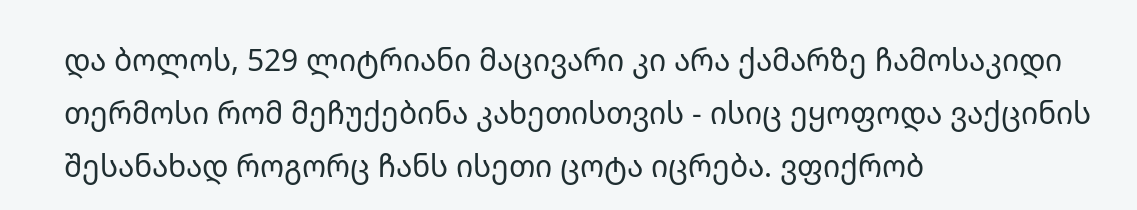და ბოლოს, 529 ლიტრიანი მაცივარი კი არა ქამარზე ჩამოსაკიდი თერმოსი რომ მეჩუქებინა კახეთისთვის - ისიც ეყოფოდა ვაქცინის შესანახად როგორც ჩანს ისეთი ცოტა იცრება. ვფიქრობ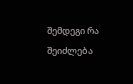შემდეგი რა შეიძლება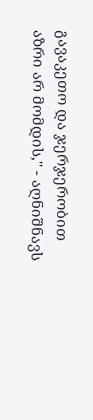გავაკეთო და ჯერჯერობით აზრი არ მომდის,'' - აღნიშნავს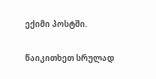ექიმი პოსტში.

წაიკითხეთ სრულად